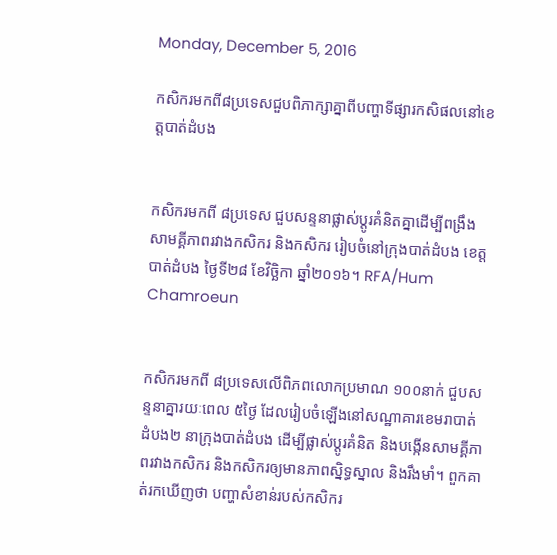Monday, December 5, 2016

កសិករមកពី៨ប្រទេសជួបពិភាក្សាគ្នាពីបញ្ហាទីផ្សារកសិផលនៅខេត្តបាត់ដំបង


កសិករមកពី ៨ប្រទេស ជួបសន្ទនាផ្លាស់ប្ដូរគំនិតគ្នាដើម្បីពង្រឹងសាមគ្គីភាពរវាងកសិករ និងកសិករ រៀបចំនៅក្រុងបាត់ដំបង ខេត្តបាត់ដំបង ថ្ងៃទី២៨ ខែវិច្ឆិកា ឆ្នាំ២០១៦។ RFA/Hum Chamroeun


កសិករមកពី ៨ប្រទេសលើពិភពលោកប្រមាណ ១០០នាក់ ជួបសន្ទនាគ្នារយៈពេល ៥ថ្ងៃ ដែលរៀបចំឡើងនៅសណ្ឋាគារខេមរាបាត់ដំបង២ នាក្រុងបាត់ដំបង ដើម្បីផ្លាស់ប្ដូរគំនិត និងបង្កើនសាមគ្គីភាពរវាងកសិករ និងកសិករឲ្យមានភាពស្និទ្ធស្នាល និងរឹងមាំ។ ពួកគាត់រកឃើញថា បញ្ហាសំខាន់របស់កសិករ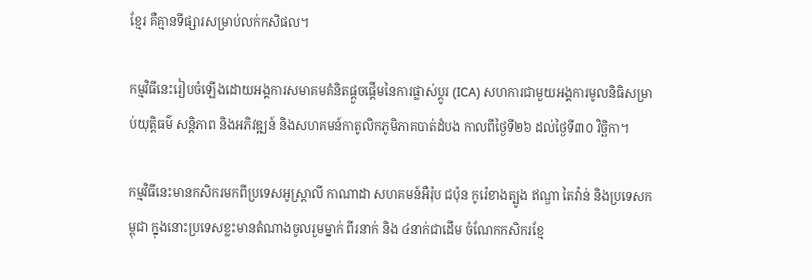ខ្មែរ គឺគ្មានទីផ្សារសម្រាប់លក់កសិផល។

កម្មវិធីនេះរៀបចំឡើងដោយអង្គការសមាគមគំនិតផ្ដួចផ្ដើមនៃការផ្លាស់ប្ដូរ (ICA) សហការជាមួយអង្គការមូលនិធិសម្រាប់យុត្តិធម៌ សន្តិភាព និងអភិវឌ្ឍន៍ និងសហគមន៍កាតូលិកភូមិភាគបាត់ដំបង កាលពីថ្ងៃទី២៦ ដល់ថ្ងៃទី៣០ វិច្ឆិកា។

កម្មវិធីនេះមានកសិករមកពីប្រទេសអូស្ត្រាលី កាណាដា សហគមន៍អឺរ៉ុប ជប៉ុន កូរ៉េខាងត្បូង ឥណ្ឌា តៃវ៉ាន់ និងប្រទេសកម្ពុជា ក្នុងនោះប្រទេសខ្លះមានតំណាងចូលរួមម្នាក់ ពីរនាក់ និង ៤នាក់ជាដើម ចំណែកកសិករខ្មែ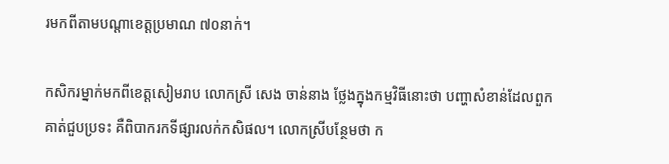រមកពីតាមបណ្ដាខេត្តប្រមាណ ៧០នាក់។

កសិករម្នាក់មកពីខេត្តសៀមរាប លោកស្រី សេង ចាន់នាង ថ្លែងក្នុងកម្មវិធីនោះថា បញ្ហាសំខាន់ដែលពួកគាត់ជួបប្រទះ គឺពិបាករកទីផ្សារលក់កសិផល។ លោកស្រីបន្ថែមថា ក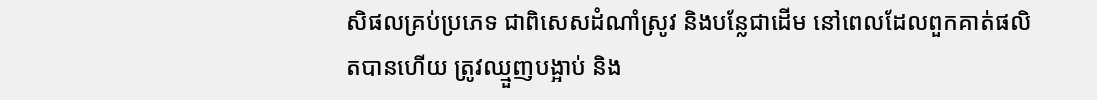សិផលគ្រប់ប្រភេទ ជាពិសេសដំណាំស្រូវ និងបន្លែជាដើម នៅពេលដែលពួកគាត់ផលិតបានហើយ ត្រូវឈ្មួញបង្អាប់ និង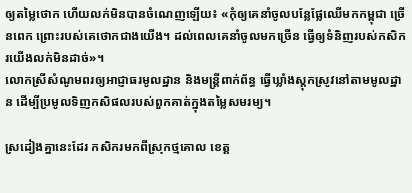ឲ្យតម្លៃថោក ហើយលក់មិនបានចំណេញឡើយ៖ «កុំឲ្យគេនាំចូលបន្លែផ្លែឈើមកកម្ពុជា ច្រើនពេក ព្រោះរបស់គេថោកជាងយើង។ ដល់ពេលគេនាំចូលមកច្រើន ធ្វើឲ្យទំនិញរបស់កសិករយើងលក់មិនដាច់»។
លោកស្រីសំណូមពរឲ្យអាជ្ញាធរមូលដ្ឋាន និងមន្ត្រីពាក់ព័ន្ធ ធ្វើឃ្លាំងស្តុកស្រូវនៅតាមមូលដ្ឋាន ដើម្បីប្រមូលទិញកសិផលរបស់ពួកគាត់ក្នុងតម្លៃសមរម្យ។

ស្រដៀងគ្នានេះដែរ កសិករមកពីស្រុកថ្មគោល ខេត្ត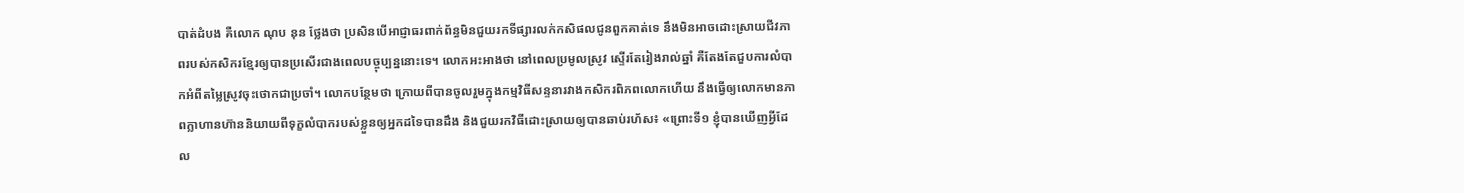បាត់ដំបង គឺលោក ណុប នុន ថ្លែងថា ប្រសិនបើអាជ្ញាធរពាក់ព័ន្ធមិនជួយរកទីផ្សារលក់កសិផលជូនពួកគាត់ទេ នឹងមិនអាចដោះស្រាយជីវភាពរបស់កសិករខ្មែរឲ្យបានប្រសើរជាងពេលបច្ចុប្បន្ននោះទេ។ លោកអះអាងថា នៅពេលប្រមូលស្រូវ ស្ទើរតែរៀងរាល់ឆ្នាំ គឺតែងតែជួបការលំបាកអំពីតម្លៃស្រូវចុះថោកជាប្រចាំ។ លោកបន្ថែមថា ក្រោយពីបានចូលរួមក្នុងកម្មវិធីសន្ទនារវាងកសិករពិភពលោកហើយ នឹងធ្វើឲ្យលោកមានភាពក្លាហានហ៊ាននិយាយពីទុក្ខលំបាករបស់ខ្លួនឲ្យអ្នកដទៃបានដឹង និងជួយរកវិធីដោះស្រាយឲ្យបានឆាប់រហ័ស៖ «ព្រោះទី១ ខ្ញុំបានឃើញអ្វីដែល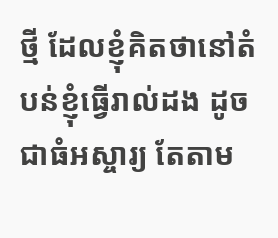ថ្មី ដែលខ្ញុំគិតថានៅតំបន់ខ្ញុំធ្វើរាល់ដង ដូចជាធំអស្ចារ្យ តែតាម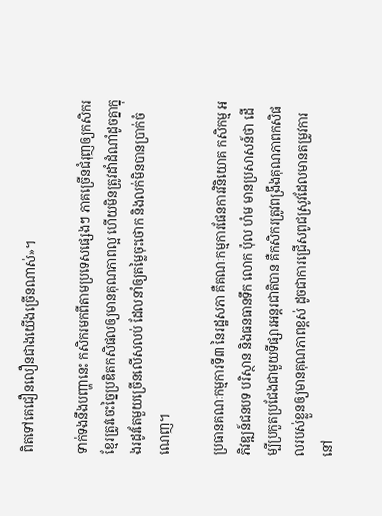ពិតទៅគេជឿនលឿនជាងយើងច្រើនណាស់»។

ទាក់ទងនឹងបញ្ហានេះ កសិករមកពីតាមប្រទេសផ្សេងៗ ភាគច្រើនជំរុញឲ្យកសិករខ្មែរត្រូវចេះច្នៃប្រឌិតកសិផលឲ្យមានគុណភាពល្អ ហើយមិនត្រូវដាំដំណាំដូចគ្នាក្នុងរដូវតែមួយច្រើនលើសលប់ ដែលនាំឲ្យតម្លៃចុះថោក និងលក់មិនបានប្រាក់ចំណេញ។

ប្រធានគណៈកម្មការទី៣ នៃរដ្ឋសភា គឺគណៈកម្មការផែនការវិនិយោគ កសិកម្ម អភិវឌ្ឍន៍ជនបទ បរិស្ថាន និងធនធានទឹក លោក ប៉ុល ហំម មានប្រសាសន៍ថា ដើម្បីប្រកួតប្រជែងជាមួយទីផ្សារអន្តរជាតិបាន គឺកសិករត្រូវពង្រឹងគុណភាពកសិផលរបស់ខ្លួនឲ្យមានគុណភាពខ្ពស់ ដូចជាការជ្រើសពូជស្រូវដែលមានតម្រូវការនៅ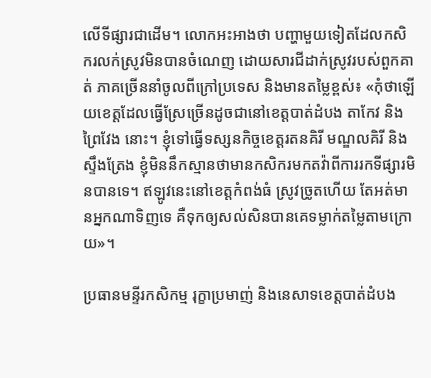លើទីផ្សារជាដើម។ លោកអះអាងថា បញ្ហាមួយទៀតដែលកសិករលក់ស្រូវមិនបានចំណេញ ដោយសារជីដាក់ស្រូវរបស់ពួកគាត់ ភាគច្រើននាំចូលពីក្រៅប្រទេស និងមានតម្លៃខ្ពស់៖ «កុំថាឡើយខេត្តដែលធ្វើស្រែច្រើនដូចជានៅខេត្តបាត់ដំបង តាកែវ និងព្រៃវែង នោះ។ ខ្ញុំទៅធ្វើទស្សនកិច្ចខេត្តរតនគិរី មណ្ឌលគិរី និងស្ទឹងត្រែង ខ្ញុំមិននឹកស្មានថាមានកសិករមកតវ៉ាពីការរកទីផ្សារមិនបានទេ។ ឥឡូវនេះនៅខេត្តកំពង់ធំ ស្រូវច្រូតហើយ តែអត់មានអ្នកណាទិញទេ គឺទុកឲ្យសល់សិនបានគេទម្លាក់តម្លៃតាមក្រោយ»។

ប្រធានមន្ទីរកសិកម្ម រុក្ខាប្រមាញ់ និងនេសាទខេត្តបាត់ដំបង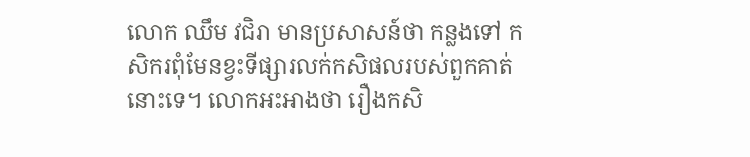លោក ឈឹម វជិរា មានប្រសាសន៍ថា កន្លងទៅ កសិករពុំមែនខ្វះទីផ្សារលក់កសិផលរបស់ពួកគាត់នោះទេ។ លោកអះអាងថា រឿងកសិ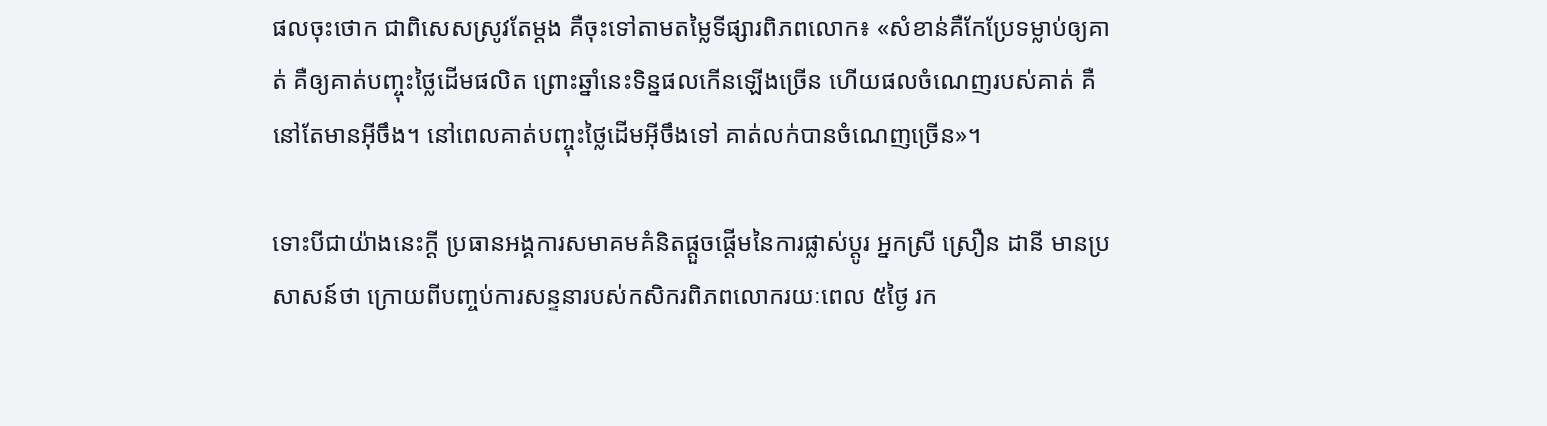ផលចុះថោក ជាពិសេសស្រូវតែម្ដង គឺចុះទៅតាមតម្លៃទីផ្សារពិភពលោក៖ «សំខាន់គឺកែប្រែទម្លាប់ឲ្យគាត់ គឺឲ្យគាត់បញ្ចុះថ្លៃដើមផលិត ព្រោះឆ្នាំនេះទិន្នផលកើនឡើងច្រើន ហើយផលចំណេញរបស់គាត់ គឺនៅតែមានអ៊ីចឹង។ នៅពេលគាត់បញ្ចុះថ្លៃដើមអ៊ីចឹងទៅ គាត់លក់បានចំណេញច្រើន»។

ទោះបីជាយ៉ាងនេះក្ដី ប្រធានអង្គការសមាគមគំនិតផ្ដួចផ្ដើមនៃការផ្លាស់ប្ដូរ អ្នកស្រី ស្រឿន ដានី មានប្រសាសន៍ថា ក្រោយពីបញ្ចប់ការសន្ទនារបស់កសិករពិភពលោករយៈពេល ៥ថ្ងៃ រក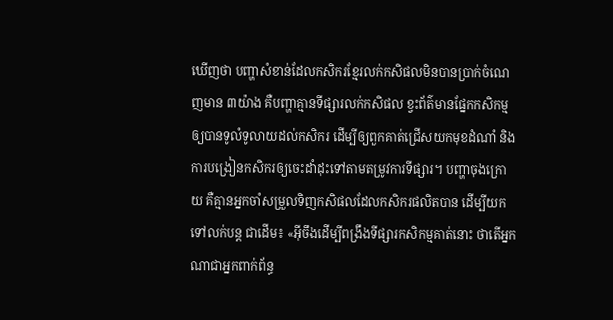ឃើញថា បញ្ហាសំខាន់ដែលកសិករខ្មែរលក់កសិផលមិនបានប្រាក់ចំណេញមាន ៣យ៉ាង គឺបញ្ហាគ្មានទីផ្សារលក់កសិផល ខ្វះព័ត៌មានផ្នែកកសិកម្មឲ្យបានទូលំទូលាយដល់កសិករ ដើម្បីឲ្យពួកគាត់ជ្រើសយកមុខដំណាំ និងការបង្រៀនកសិករឲ្យចេះដាំដុះទៅតាមតម្រូវការទីផ្សារ។ បញ្ហាចុងក្រោយ គឺគ្មានអ្នកចាំសម្រួលទិញកសិផលដែលកសិករផលិតបាន ដើម្បីយកទៅលក់បន្ត ជាដើម៖ «អ៊ីចឹងដើម្បីពង្រឹងទីផ្សារកសិកម្មគាត់នោះ ថាតើអ្នកណាជាអ្នកពាក់ព័ន្ធ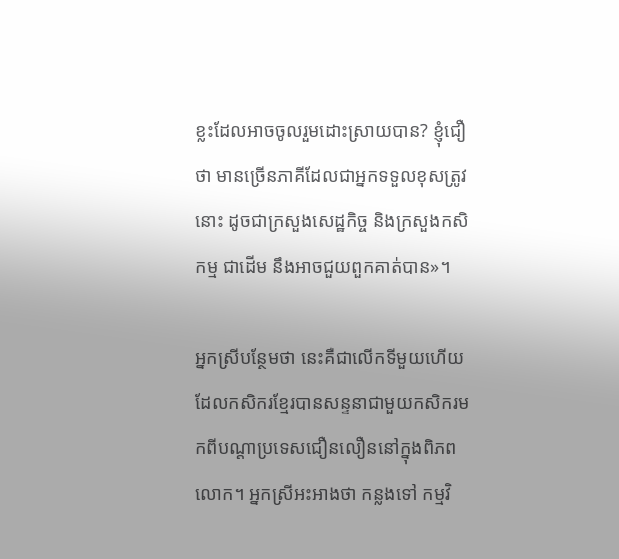ខ្លះដែលអាចចូលរួមដោះស្រាយបាន? ខ្ញុំជឿថា មានច្រើនភាគីដែលជាអ្នកទទួលខុសត្រូវនោះ ដូចជាក្រសួងសេដ្ឋកិច្ច និងក្រសួងកសិកម្ម ជាដើម នឹងអាចជួយពួកគាត់បាន»។

អ្នកស្រីបន្ថែមថា នេះគឺជាលើកទីមួយហើយដែលកសិករខ្មែរបានសន្ទនាជាមួយកសិករមកពីបណ្ដាប្រទេសជឿនលឿននៅក្នុងពិភពលោក។ អ្នកស្រីអះអាងថា កន្លងទៅ កម្មវិ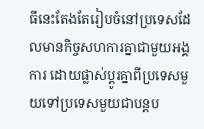ធីនេះតែងតែរៀបចំនៅប្រទេសដែលមានកិច្ចសហការគ្នាជាមួយអង្គការ ដោយផ្លាស់ប្ដូរគ្នាពីប្រទេសមួយទៅប្រទេសមួយជាបន្តប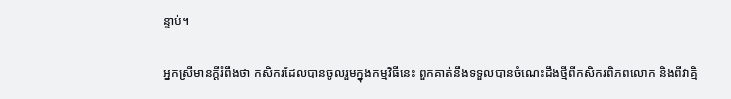ន្ទាប់។

អ្នកស្រីមានក្ដីរំពឹងថា កសិករដែលបានចូលរួមក្នុងកម្មវិធីនេះ ពួកគាត់នឹងទទួលបានចំណេះដឹងថ្មីពីកសិករពិភពលោក និងពីវាគ្មិ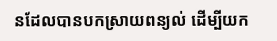នដែលបានបកស្រាយពន្យល់ ដើម្បីយក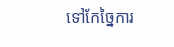ទៅកែច្នៃការ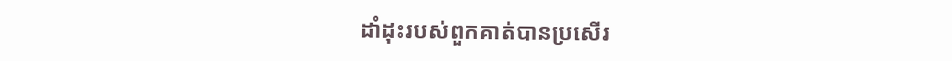ដាំដុះរបស់ពួកគាត់បានប្រសើរ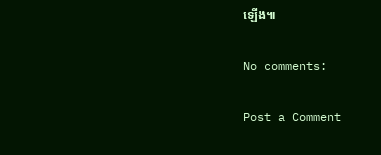ឡើង៕

No comments:

Post a Comment